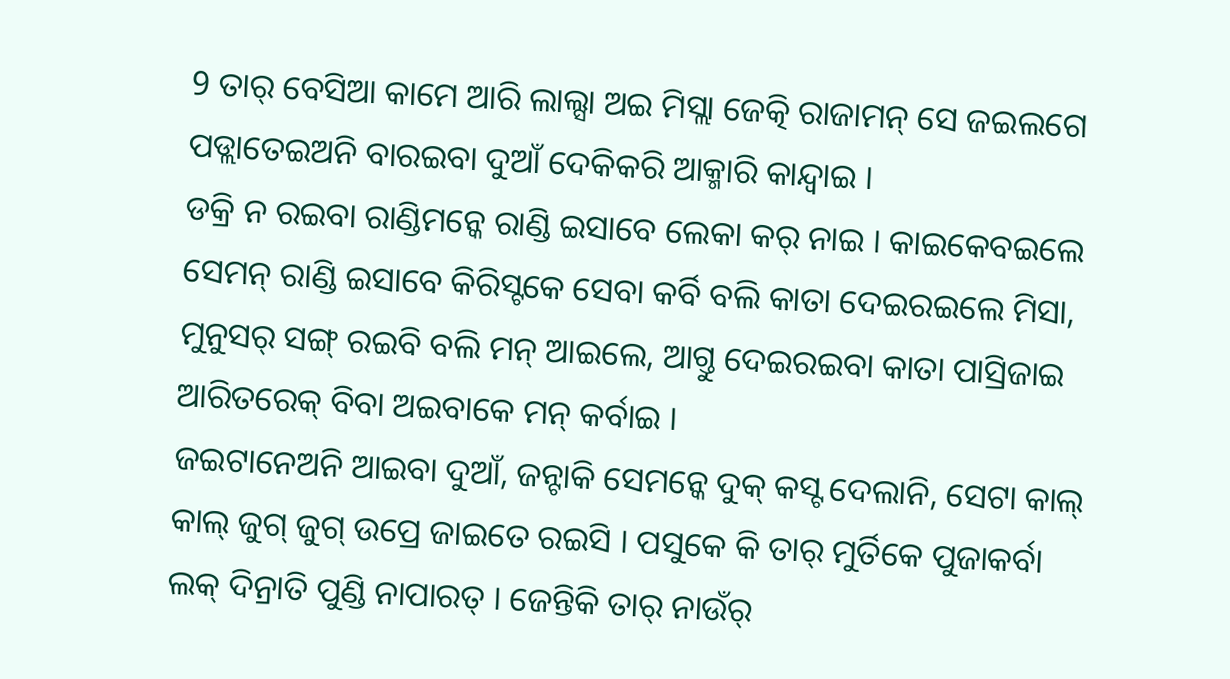9 ତାର୍ ବେସିଆ କାମେ ଆରି ଲାଲ୍ସା ଅଇ ମିସ୍ଲା ଜେତ୍କି ରାଜାମନ୍ ସେ ଜଇଲଗେ ପଡ୍ଲାତେଇଅନି ବାରଇବା ଦୁଆଁ ଦେକିକରି ଆକ୍ମାରି କାନ୍ଦ୍ବାଇ ।
ଡକ୍ରି ନ ରଇବା ରାଣ୍ଡିମନ୍କେ ରାଣ୍ଡି ଇସାବେ ଲେକା କର୍ ନାଇ । କାଇକେବଇଲେ ସେମନ୍ ରାଣ୍ଡି ଇସାବେ କିରିସ୍ଟକେ ସେବା କର୍ବି ବଲି କାତା ଦେଇରଇଲେ ମିସା, ମୁନୁସର୍ ସଙ୍ଗ୍ ରଇବି ବଲି ମନ୍ ଆଇଲେ, ଆଗ୍ତୁ ଦେଇରଇବା କାତା ପାସ୍ରିଜାଇ ଆରିତରେକ୍ ବିବା ଅଇବାକେ ମନ୍ କର୍ବାଇ ।
ଜଇଟାନେଅନି ଆଇବା ଦୁଆଁ, ଜନ୍ଟାକି ସେମନ୍କେ ଦୁକ୍ କସ୍ଟ ଦେଲାନି, ସେଟା କାଲ୍ କାଲ୍ ଜୁଗ୍ ଜୁଗ୍ ଉପ୍ରେ ଜାଇତେ ରଇସି । ପସୁକେ କି ତାର୍ ମୁର୍ତିକେ ପୁଜାକର୍ବା ଲକ୍ ଦିନ୍ରାତି ପୁଣ୍ଡି ନାପାରତ୍ । ଜେନ୍ତିକି ତାର୍ ନାଉଁର୍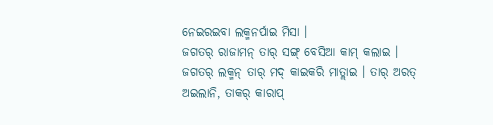ନେଇରଇବା ଲକ୍ମନର୍ପାଇ ମିସା ।
ଜଗତର୍ ରାଜାମନ୍ ତାର୍ ସଙ୍ଗ୍ ବେସିଆ କାମ୍ କଲାଇ । ଜଗତର୍ ଲକ୍ମନ୍ ତାର୍ ମଦ୍ କାଇକରି ମାତ୍ଲାଇ । ତାର୍ ଅରତ୍ ଅଇଲାନି, ତାକର୍ କାରାପ୍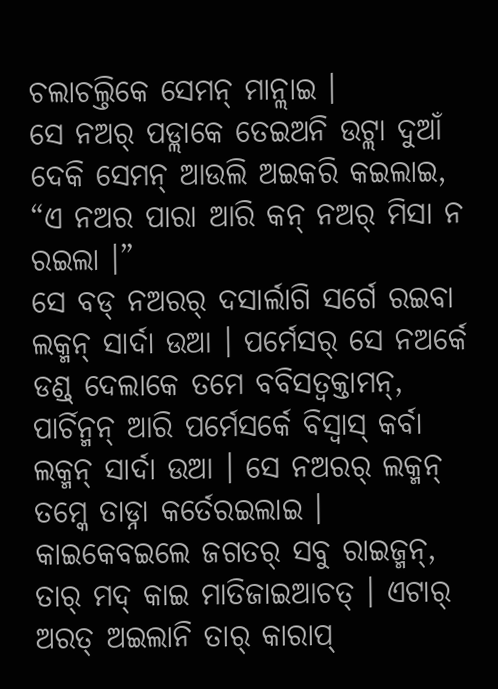ଚଲାଚଲ୍ତିକେ ସେମନ୍ ମାନ୍ଲାଇ ।
ସେ ନଅର୍ ପଡ୍ଲାକେ ତେଇଅନି ଉଟ୍ଲା ଦୁଆଁ ଦେକି ସେମନ୍ ଆଉଲି ଅଇକରି କଇଲାଇ, “ଏ ନଅର ପାରା ଆରି କନ୍ ନଅର୍ ମିସା ନ ରଇଲା ।”
ସେ ବଡ୍ ନଅରର୍ ଦସାର୍ଲାଗି ସର୍ଗେ ରଇବା ଲକ୍ମନ୍ ସାର୍ଦା ଉଆ । ପର୍ମେସର୍ ସେ ନଅର୍କେ ଡଣ୍ଡ୍ ଦେଲାକେ ତମେ ବବିସତ୍ବକ୍ତାମନ୍, ପାର୍ଚିନ୍ମନ୍ ଆରି ପର୍ମେସର୍କେ ବିସ୍ବାସ୍ କର୍ବା ଲକ୍ମନ୍ ସାର୍ଦା ଉଆ । ସେ ନଅରର୍ ଲକ୍ମନ୍ ତମ୍କେ ତାଡ୍ନା କର୍ତେରଇଲାଇ ।
କାଇକେବଇଲେ ଜଗତର୍ ସବୁ ରାଇଜ୍ମନ୍, ତାର୍ ମଦ୍ କାଇ ମାତିଜାଇଆଚତ୍ । ଏଟାର୍ ଅରତ୍ ଅଇଲାନି ତାର୍ କାରାପ୍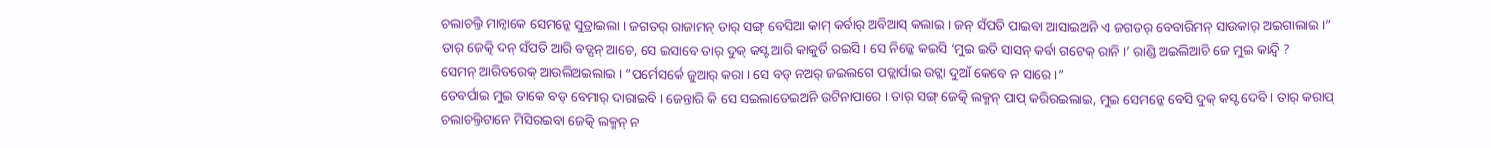ଚଲାଚଲ୍ତି ମାନ୍ବାକେ ସେମନ୍କେ ସୁତ୍ରାଇଲା । ଜଗତର୍ ରାଜାମନ୍ ତାର୍ ସଙ୍ଗ୍ ବେସିଆ କାମ୍ କର୍ବାର୍ ଅବିଆସ୍ କଲାଇ । ଜନ୍ ସଁପତି ପାଇବା ଆସାଇଅନି ଏ ଜଗତର୍ ବେବାରିମନ୍ ସାଉକାର୍ ଅଇଗାଲାଇ ।”
ତାର୍ ଜେତ୍କି ଦନ୍ ସଁପତି ଆରି ବଡ୍ପନ୍ ଆଚେ, ସେ ଇସାବେ ତାର୍ ଦୁକ୍ କସ୍ଟ ଆରି କାକୁର୍ତି ରଇସି । ସେ ନିଜ୍କେ କଇସି ‘ମୁଇ ଇତି ସାସନ୍ କର୍ବା ଗଟେକ୍ ରାନି ।’ ରାଣ୍ଡି ଅଇଲିଆଚି ଜେ ମୁଇ କାନ୍ଦ୍ବି ?
ସେମନ୍ ଆରିତରେକ୍ ଆଉଲିଅଇଲାଇ । “ପର୍ମେସର୍କେ ଜୁଆର୍ କରା । ସେ ବଡ୍ ନଅର୍ ଜଇଲଗେ ପଡ୍ଲାର୍ପାଇ ଉଟ୍ଲା ଦୁଆଁ କେବେ ନ ସାରେ ।”
ତେବର୍ପାଇ ମୁଇ ତାକେ ବଡ୍ ବେମାର୍ ଦାରାଇବି । ଜେନ୍ତାରି କି ସେ ସଇଲାତେଇଅନି ଉଟିନାପାରେ । ତାର୍ ସଙ୍ଗ୍ ଜେତ୍କି ଲକ୍ମନ୍ ପାପ୍ କରିରଇଲାଇ, ମୁଇ ସେମନ୍କେ ବେସି ଦୁକ୍ କସ୍ଟ ଦେବି । ତାର୍ କରାପ୍ ଚଲାଚଲ୍ତିଟାନେ ମିସିରଇବା ଜେତ୍କି ଲକ୍ମନ୍ ନ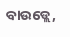ବାଉଡ୍ଲେ,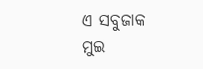ଏ ସବୁଜାକ ମୁଇ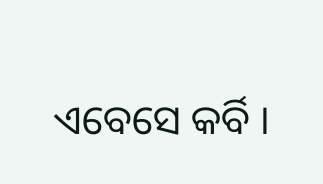ଏବେସେ କର୍ବି ।